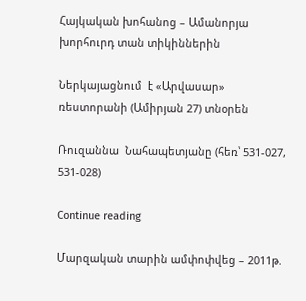Հայկական խոհանոց – Ամանորյա խորհուրդ տան տիկիններին

Ներկայացնում  է «Արվասար» ռեստորանի (Ամիրյան 27) տնօրեն

Ռուզաննա  Նահապետյանը (հեռ՝ 531-027, 531-028)

Continue reading

Մարզական տարին ամփոփվեց – 2011թ.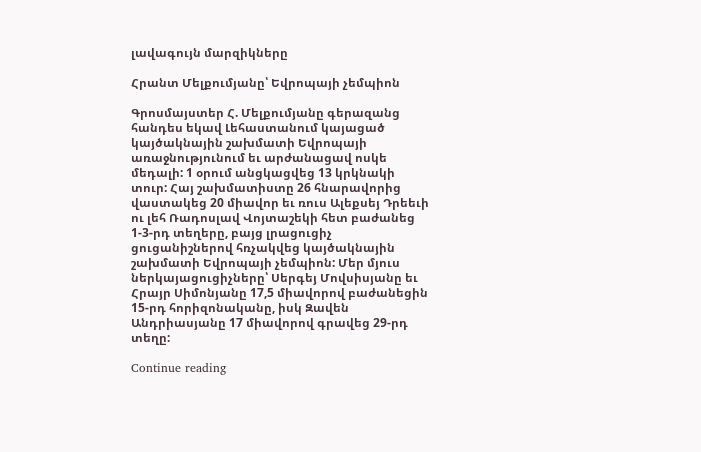լավագույն մարզիկները

Հրանտ Մելքումյանը՝ Եվրոպայի չեմպիոն

Գրոսմայստեր Հ. Մելքումյանը գերազանց հանդես եկավ Լեհաստանում կայացած կայծակնային շախմատի Եվրոպայի առաջնությունում եւ արժանացավ ոսկե մեդալի: 1 օրում անցկացվեց 13 կրկնակի տուր: Հայ շախմատիստը 26 հնարավորից վաստակեց 20 միավոր եւ ռուս Ալեքսեյ Դրեեւի ու լեհ Ռադոսլավ Վոյտաշեկի հետ բաժանեց 1-3-րդ տեղերը, բայց լրացուցիչ ցուցանիշներով հռչակվեց կայծակնային շախմատի Եվրոպայի չեմպիոն: Մեր մյուս ներկայացուցիչները՝ Սերգեյ Մովսիսյանը եւ Հրայր Սիմոնյանը 17,5 միավորով բաժանեցին 15-րդ հորիզոնականը, իսկ Զավեն Անդրիասյանը 17 միավորով գրավեց 29-րդ տեղը:

Continue reading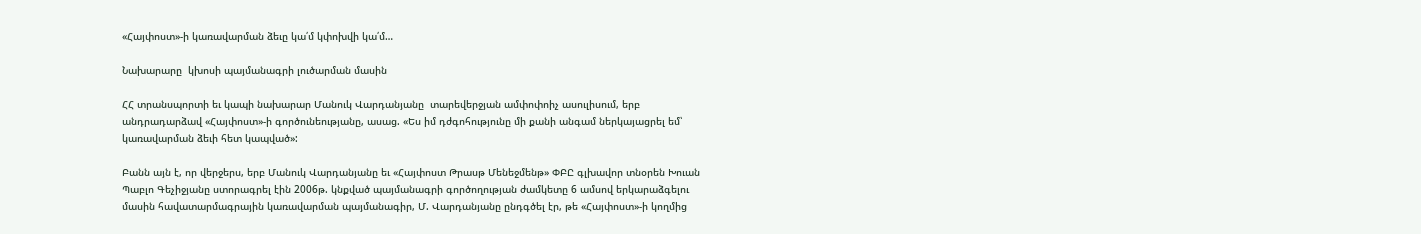«Հայփոստ»-ի կառավարման ձեւը կա՛մ կփոխվի կա՛մ…

Նախարարը  կխոսի պայմանագրի լուծարման մասին

ՀՀ տրանսպորտի եւ կապի նախարար Մանուկ Վարդանյանը  տարեվերջյան ամփոփոիչ ասուլիսում, երբ անդրադարձավ «Հայփոստ»-ի գործունեությանը, ասաց. «Ես իմ դժգոհությունը մի քանի անգամ ներկայացրել եմ՝ կառավարման ձեւի հետ կապված»:

Բանն այն է, որ վերջերս, երբ Մանուկ Վարդանյանը եւ «Հայփոստ Թրասթ Մենեջմենթ» ՓԲԸ գլխավոր տնօրեն Խուան Պաբլո Գեչիջյանը ստորագրել էին 2006թ. կնքված պայմանագրի գործողության ժամկետը 6 ամսով երկարաձգելու մասին հավատարմագրային կառավարման պայմանագիր, Մ. Վարդանյանը ընդգծել էր, թե «Հայփոստ»-ի կողմից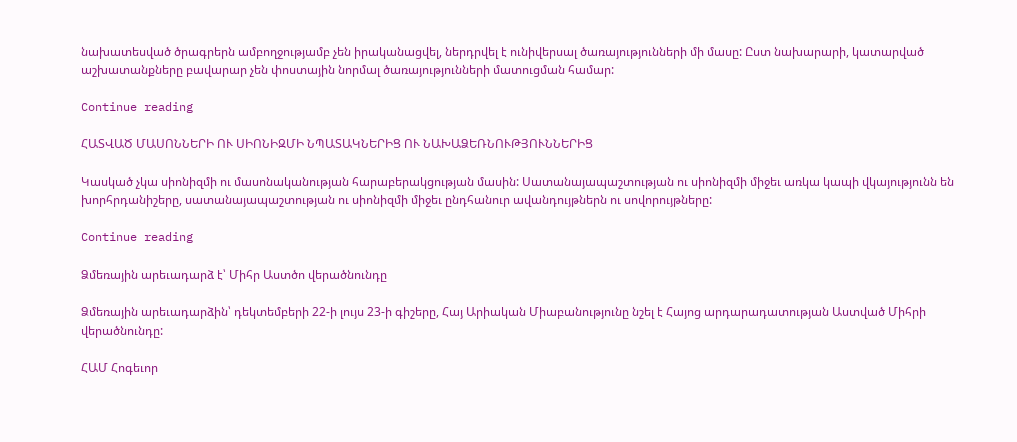նախատեսված ծրագրերն ամբողջությամբ չեն իրականացվել, ներդրվել է ունիվերսալ ծառայությունների մի մասը: Ըստ նախարարի, կատարված աշխատանքները բավարար չեն փոստային նորմալ ծառայությունների մատուցման համար:

Continue reading

ՀԱՏՎԱԾ ՄԱՍՈՆՆԵՐԻ ՈՒ ՍԻՈՆԻԶՄԻ ՆՊԱՏԱԿՆԵՐԻՑ ՈՒ ՆԱԽԱՁԵՌՆՈՒԹՅՈՒՆՆԵՐԻՑ

Կասկած չկա սիոնիզմի ու մասոնականության հարաբերակցության մասին: Սատանայապաշտության ու սիոնիզմի միջեւ առկա կապի վկայությունն են խորհրդանիշերը, սատանայապաշտության ու սիոնիզմի միջեւ ընդհանուր ավանդույթներն ու սովորույթները:

Continue reading

Ձմեռային արեւադարձ է՝ Միհր Աստծո վերածնունդը

Ձմեռային արեւադարձին՝ դեկտեմբերի 22-ի լույս 23-ի գիշերը, Հայ Արիական Միաբանությունը նշել է Հայոց արդարադատության Աստված Միհրի վերածնունդը:

ՀԱՄ Հոգեւոր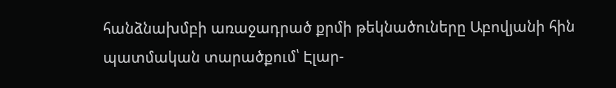հանձնախմբի առաջադրած քրմի թեկնածուները Աբովյանի հին պատմական տարածքում՝ Էլար-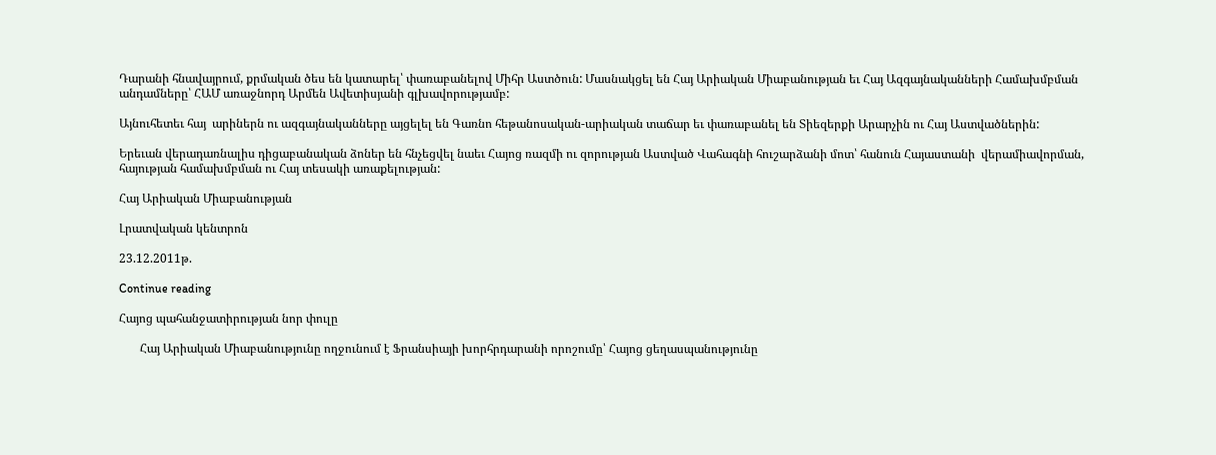Դարանի հնավայրում, քրմական ծես են կատարել՝ փառաբանելով Միհր Աստծուն: Մասնակցել են Հայ Արիական Միաբանության եւ Հայ Ազգայնականների Համախմբման անդամները՝ ՀԱՄ առաջնորդ Արմեն Ավետիսյանի գլխավորությամբ:

Այնուհետեւ հայ  արիներն ու ազգայնականները այցելել են Գառնո հեթանոսական-արիական տաճար եւ փառաբանել են Տիեզերքի Արարչին ու Հայ Աստվածներին:

Երեւան վերադառնալիս դիցաբանական ձոներ են հնչեցվել նաեւ Հայոց ռազմի ու զորության Աստված Վահագնի հուշարձանի մոտ՝ հանուն Հայաստանի  վերամիավորման, հայության համախմբման ու Հայ տեսակի առաքելության:

Հայ Արիական Միաբանության

Լրատվական կենտրոն

23.12.2011թ.

Continue reading

Հայոց պահանջատիրության նոր փուլը

       Հայ Արիական Միաբանությունը ողջունում է Ֆրանսիայի խորհրդարանի որոշումը՝ Հայոց ցեղասպանությունը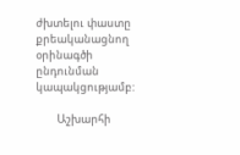ժխտելու փաստը քրեականացնող օրինագծի ընդունման կապակցությամբ:

       Աշխարհի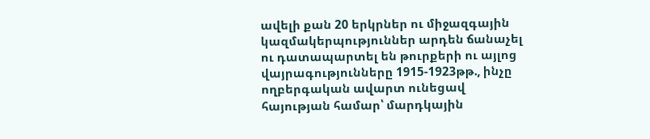ավելի քան 20 երկրներ ու միջազգային կազմակերպություններ արդեն ճանաչել ու դատապարտել են թուրքերի ու այլոց վայրագությունները 1915-1923թթ., ինչը ողբերգական ավարտ ունեցավ հայության համար՝ մարդկային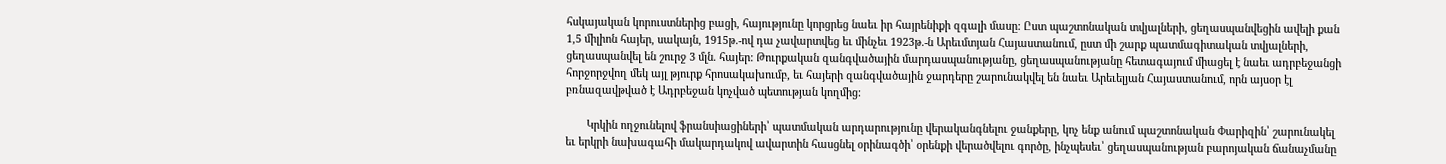հսկայական կորուստներից բացի, հայությունը կորցրեց նաեւ իր հայրենիքի զգալի մասը: Ըստ պաշտոնական տվյալների, ցեղասպանվեցին ավելի քան 1,5 միլիոն հայեր, սակայն, 1915թ.-ով դա չավարտվեց եւ մինչեւ 1923թ.-ն Արեւմտյան Հայաստանում, ըստ մի շարք պատմագիտական տվյալների, ցեղասպանվել են շուրջ 3 մլն. հայեր: Թուրքական զանգվածային մարդասպանությանը, ցեղասպանությանը հետագայում միացել է նաեւ ադրբեջանցի հորջորջվող մեկ այլ թյուրք հրոսակախումբ, եւ հայերի զանգվածային ջարդերը շարունակվել են նաեւ Արեւելյան Հայաստանում, որն այսօր էլ բռնազավթված է Ադրբեջան կոչված պետության կողմից:

       Կրկին ողջունելով ֆրանսիացիների՝ պատմական արդարությունը վերականգնելու ջանքերը, կոչ ենք անում պաշտոնական Փարիզին՝ շարունակել եւ երկրի նախագահի մակարդակով ավարտին հասցնել օրինագծի՝ օրենքի վերածվելու գործը, ինչպեսեւ՝ ցեղասպանության բարոյական ճանաչմանը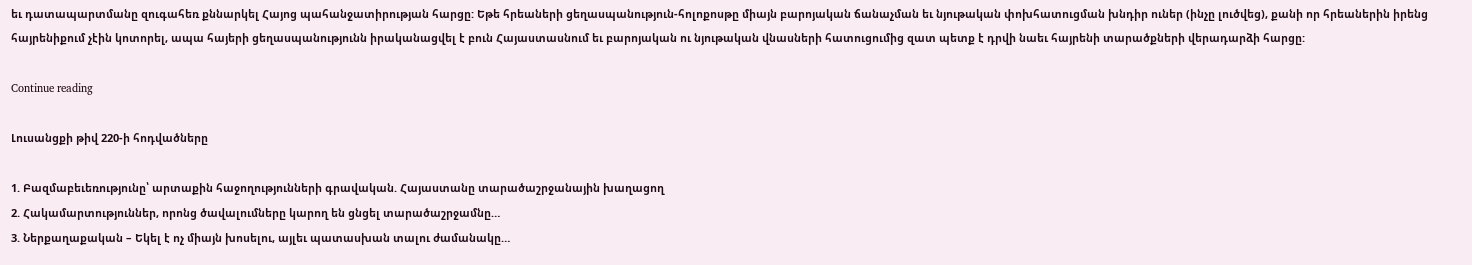եւ դատապարտմանը զուգահեռ քննարկել Հայոց պահանջատիրության հարցը: Եթե հրեաների ցեղասպանություն-հոլոքոսթը միայն բարոյական ճանաչման եւ նյութական փոխհատուցման խնդիր ուներ (ինչը լուծվեց), քանի որ հրեաներին իրենց հայրենիքում չէին կոտորել, ապա հայերի ցեղասպանությունն իրականացվել է բուն Հայաստասնում եւ բարոյական ու նյութական վնասների հատուցումից զատ պետք է դրվի նաեւ հայրենի տարածքների վերադարձի հարցը:

Continue reading

Լուսանցքի թիվ 220-ի հոդվածները

1. Բազմաբեւեռությունը՝ արտաքին հաջողությունների գրավական. Հայաստանը տարածաշրջանային խաղացող
2. Հակամարտություններ, որոնց ծավալումները կարող են ցնցել տարածաշրջամնը…
3. Ներքաղաքական – Եկել է ոչ միայն խոսելու, այլեւ պատասխան տալու ժամանակը…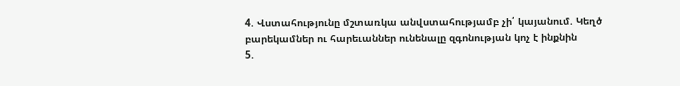4. Վստահությունը մշտառկա անվստահությամբ չի՛ կայանում. Կեղծ բարեկամներ ու հարեւաններ ունենալը զգոնության կոչ է ինքնին
5.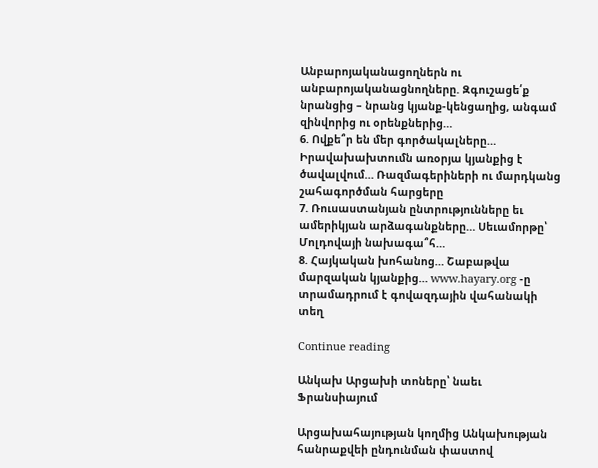Անբարոյականացողներն ու անբարոյականացնողները. Զգուշացե՛ք նրանցից – նրանց կյանք-կենցաղից, անգամ զինվորից ու օրենքներից…
6. Ովքե՞ր են մեր գործակալները… Իրավախախտումն առօրյա կյանքից է ծավալվում… Ռազմագերիների ու մարդկանց շահագործման հարցերը
7. Ռուսաստանյան ընտրությունները եւ ամերիկյան արձագանքները… Սեւամորթը՝ Մոլդովայի նախագա՞հ…
8. Հայկական խոհանոց… Շաբաթվա մարզական կյանքից… www.hayary.org -ը տրամադրում է գովազդային վահանակի տեղ

Continue reading

Անկախ Արցախի տոները՝ նաեւ Ֆրանսիայում

Արցախահայության կողմից Անկախության հանրաքվեի ընդունման փաստով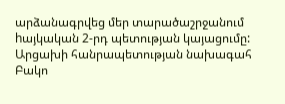արձանագրվեց մեր տարածաշրջանում hայկական 2-րդ պետության կայացումը: Արցախի հանրապետության նախագահ Բակո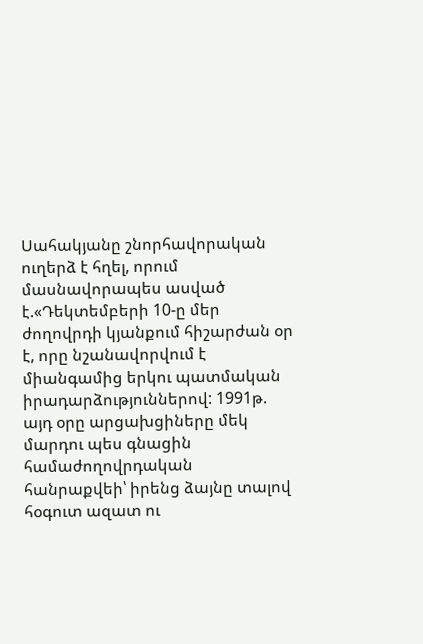Սահակյանը շնորհավորական ուղերձ է հղել, որում մասնավորապես ասված է.«Դեկտեմբերի 10-ը մեր ժողովրդի կյանքում հիշարժան օր է, որը նշանավորվում է միանգամից երկու պատմական իրադարձություններով: 1991թ. այդ օրը արցախցիները մեկ մարդու պես գնացին համաժողովրդական հանրաքվեի՝ իրենց ձայնը տալով հօգուտ ազատ ու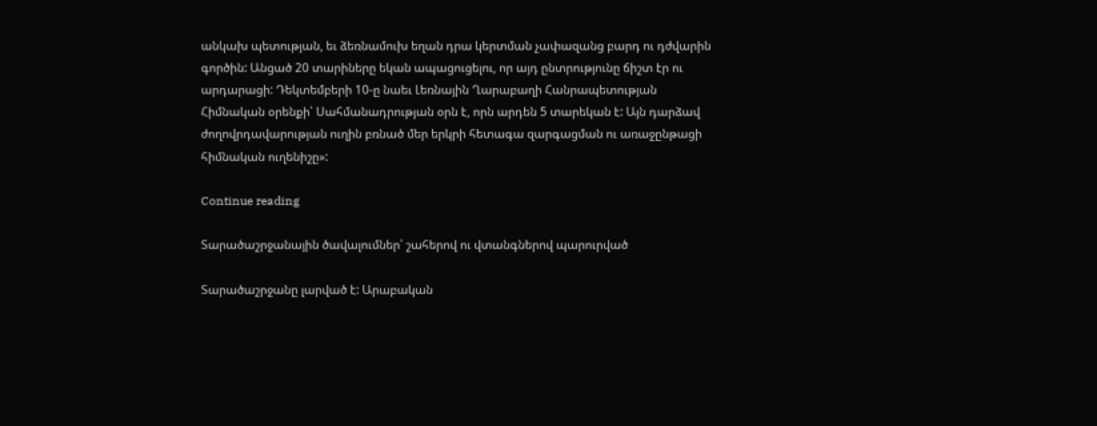անկախ պետության, եւ ձեռնամուխ եղան դրա կերտման չափազանց բարդ ու դժվարին գործին: Անցած 20 տարիները եկան ապացուցելու, որ այդ ընտրությունը ճիշտ էր ու արդարացի: Դեկտեմբերի 10-ը նաեւ Լեռնային Ղարաբաղի Հանրապետության Հիմնական օրենքի՝ Սահմանադրության օրն է, որն արդեն 5 տարեկան է: Այն դարձավ ժողովրդավարության ուղին բռնած մեր երկրի հետագա զարգացման ու առաջընթացի հիմնական ուղենիշը»:

Continue reading

Տարածաշրջանային ծավալումներ՝ շահերով ու վտանգներով պարուրված

Տարածաշրջանը լարված է: Արաբական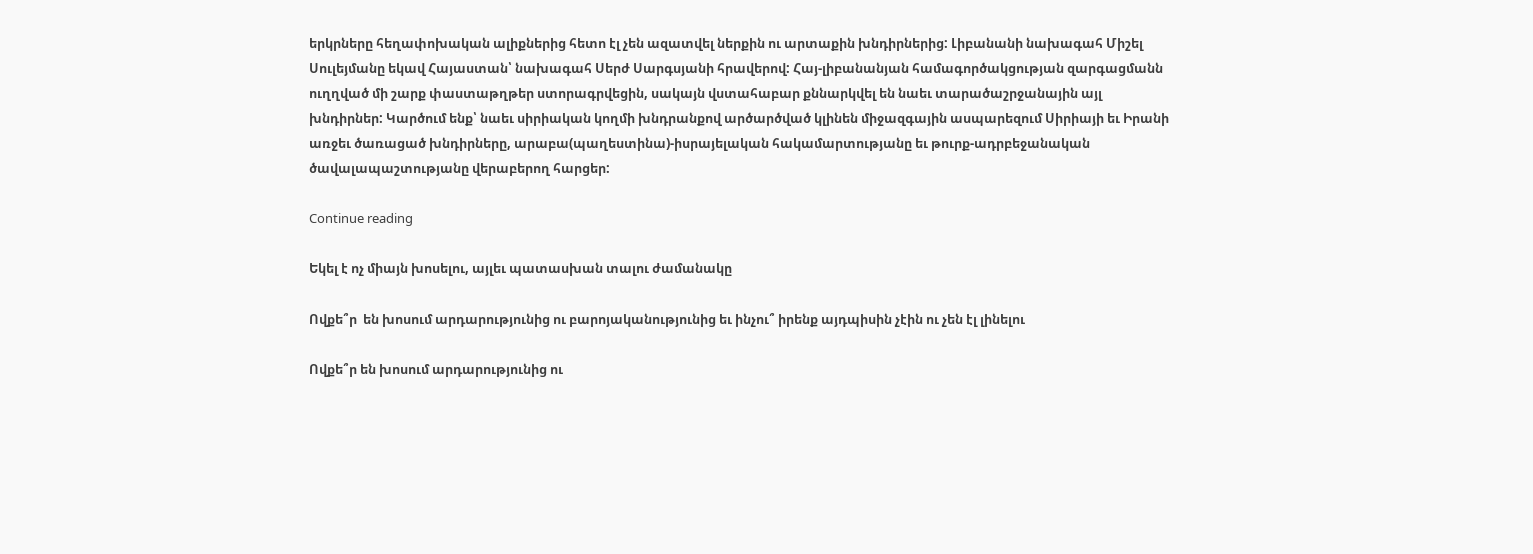երկրները հեղափոխական ալիքներից հետո էլ չեն ազատվել ներքին ու արտաքին խնդիրներից: Լիբանանի նախագահ Միշել Սուլեյմանը եկավ Հայաստան՝ նախագահ Սերժ Սարգսյանի հրավերով: Հայ-լիբանանյան համագործակցության զարգացմանն ուղղված մի շարք փաստաթղթեր ստորագրվեցին, սակայն վստահաբար քննարկվել են նաեւ տարածաշրջանային այլ խնդիրներ: Կարծում ենք՝ նաեւ սիրիական կողմի խնդրանքով արծարծված կլինեն միջազգային ասպարեզում Սիրիայի եւ Իրանի առջեւ ծառացած խնդիրները, արաբա(պաղեստինա)-իսրայելական հակամարտությանը եւ թուրք-ադրբեջանական ծավալապաշտությանը վերաբերող հարցեր:

Continue reading

Եկել է ոչ միայն խոսելու, այլեւ պատասխան տալու ժամանակը

Ովքե՞ր  են խոսում արդարությունից ու բարոյականությունից եւ ինչու՞ իրենք այդպիսին չէին ու չեն էլ լինելու

Ովքե՞ր են խոսում արդարությունից ու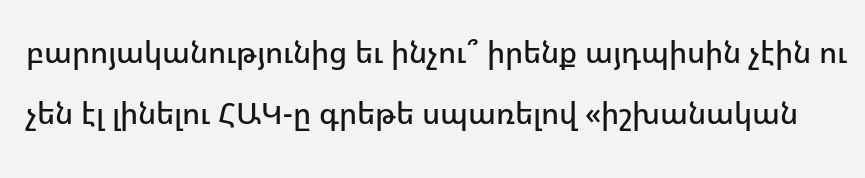բարոյականությունից եւ ինչու՞ իրենք այդպիսին չէին ու չեն էլ լինելու ՀԱԿ-ը գրեթե սպառելով «իշխանական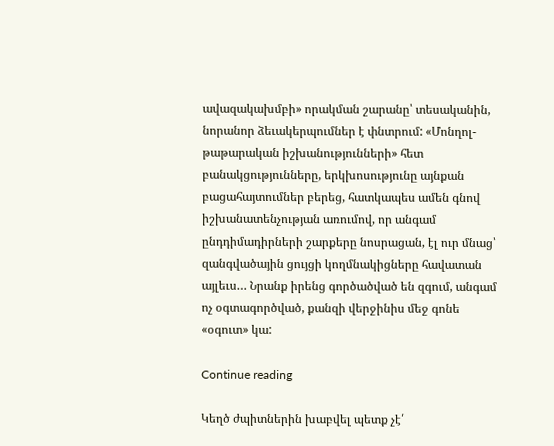ավազակախմբի» որակման շարանը՝ տեսականին, նորանոր ձեւակերպումներ է փնտրում: «Մոնղոլ-թաթարական իշխանությունների» հետ բանակցությունները, երկխոսությունը այնքան բացահայտումներ բերեց, հատկապես ամեն գնով  իշխանատենչության առումով, որ անգամ ընդդիմադիրների շարքերը նոսրացան, էլ ուր մնաց՝ զանգվածային ցույցի կողմնակիցները հավատան այլեւս… Նրանք իրենց գործածված են զգում, անգամ ոչ օգտագործված, քանզի վերջինիս մեջ գոնե «օգուտ» կա:

Continue reading

Կեղծ ժպիտներին խաբվել պետք չէ՛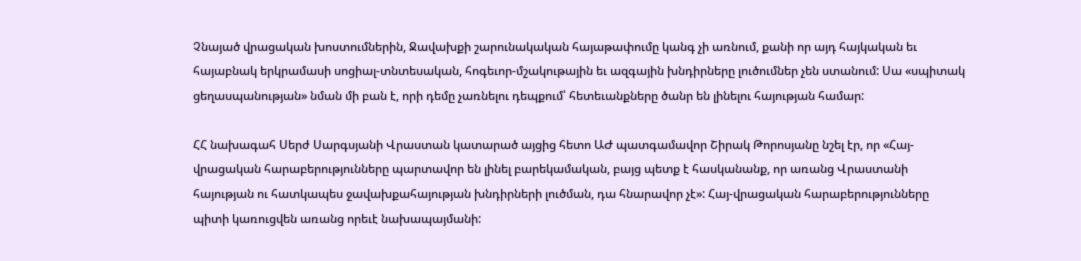Չնայած վրացական խոստումներին, Ջավախքի շարունակական հայաթափումը կանգ չի առնում, քանի որ այդ հայկական եւ հայաբնակ երկրամասի սոցիալ-տնտեսական, հոգեւոր-մշակութային եւ ազգային խնդիրները լուծումներ չեն ստանում: Սա «սպիտակ ցեղասպանության» նման մի բան է, որի դեմը չառնելու դեպքում՝ հետեւանքները ծանր են լինելու հայության համար:

ՀՀ նախագահ Սերժ Սարգսյանի Վրաստան կատարած այցից հետո ԱԺ պատգամավոր Շիրակ Թորոսյանը նշել էր, որ «Հայ-վրացական հարաբերությունները պարտավոր են լինել բարեկամական, բայց պետք է հասկանանք, որ առանց Վրաստանի հայության ու հատկապես ջավախքահայության խնդիրների լուծման, դա հնարավոր չէ»: Հայ-վրացական հարաբերությունները պիտի կառուցվեն առանց որեւէ նախապայմանի: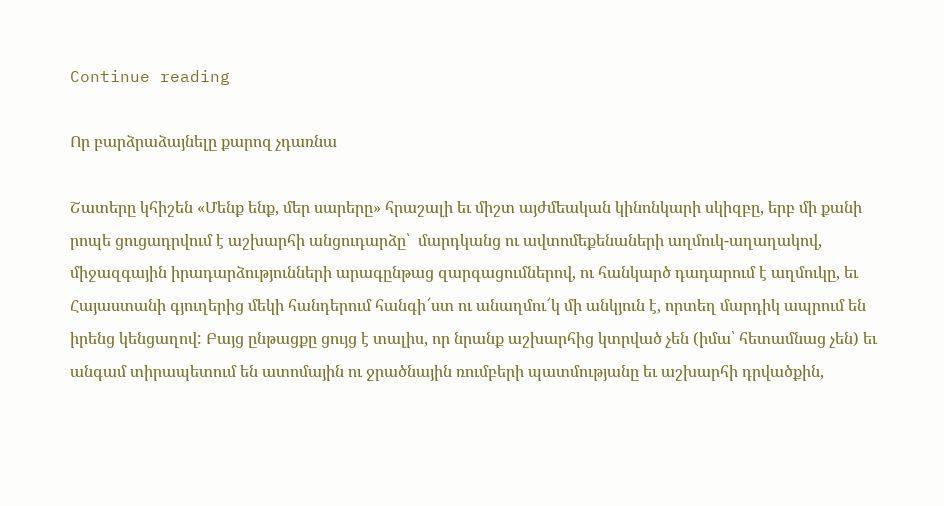Continue reading

Որ բարձրաձայնելը քարոզ չդառնա

Շատերը կհիշեն «Մենք ենք, մեր սարերը» հրաշալի եւ միշտ այժմեական կինոնկարի սկիզբը, երբ մի քանի րոպե ցուցադրվում է աշխարհի անցուդարձը՝  մարդկանց ու ավտոմեքենաների աղմուկ-աղաղակով, միջազգային իրադարձությունների արագընթաց զարգացումներով, ու հանկարծ դադարում է աղմուկը, եւ Հայաստանի գյուղերից մեկի հանդերում հանգի՜ստ ու անաղմու՜կ մի անկյուն է, որտեղ մարդիկ ապրում են իրենց կենցաղով: Բայց ընթացքը ցույց է տալիս, որ նրանք աշխարհից կտրված չեն (իմա՝ հետամնաց չեն) եւ անգամ տիրապետում են ատոմային ու ջրածնային ռումբերի պատմությանը եւ աշխարհի դրվածքին,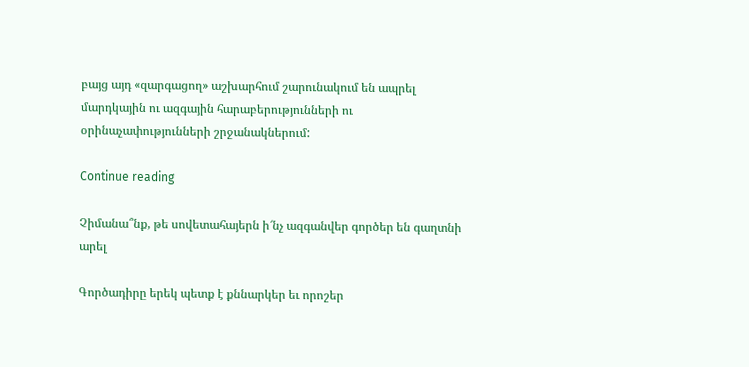բայց այդ «զարգացող» աշխարհում շարունակում են ապրել մարդկային ու ազգային հարաբերությունների ու օրինաչափությունների շրջանակներում:

Continue reading

Չիմանա՞նք, թե սովետահայերն ի՜նչ ազգանվեր գործեր են գաղտնի արել

Գործադիրը երեկ պետք է քննարկեր եւ որոշեր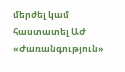մերժել կամ հաստատել ԱԺ «Ժառանգություն»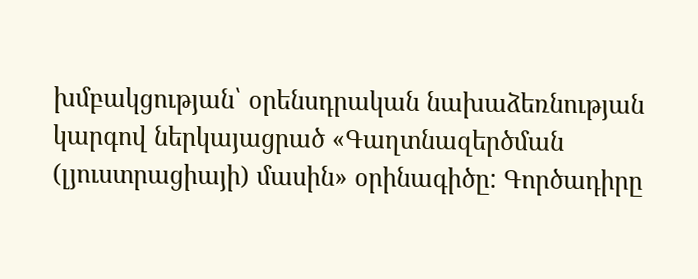խմբակցության՝ օրենսդրական նախաձեռնության կարգով ներկայացրած «Գաղտնազերծման (լյուստրացիայի) մասին» օրինագիծը: Գործադիրը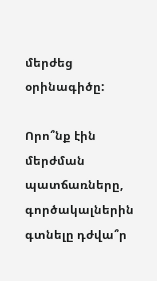մերժեց օրինագիծը:

Որո՞նք էին մերժման պատճառները, գործակալներին գտնելը դժվա՞ր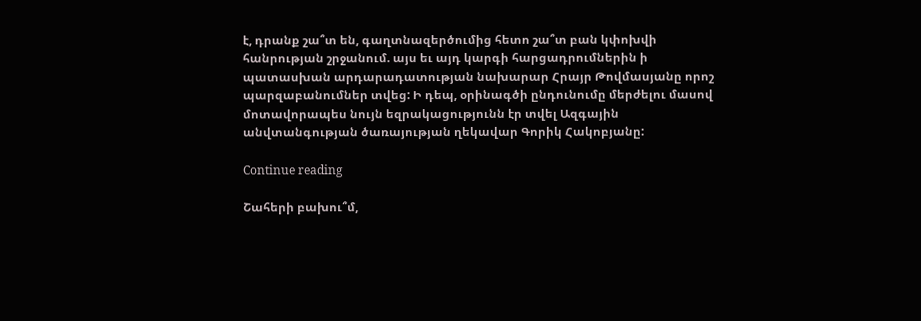է, դրանք շա՞տ են, գաղտնազերծումից հետո շա՞տ բան կփոխվի հանրության շրջանում. այս եւ այդ կարգի հարցադրումներին ի պատասխան արդարադատության նախարար Հրայր Թովմասյանը որոշ պարզաբանումներ տվեց: Ի դեպ, օրինագծի ընդունումը մերժելու մասով մոտավորապես նույն եզրակացությունն էր տվել Ազգային անվտանգության ծառայության ղեկավար Գորիկ Հակոբյանը:

Continue reading

Շահերի բախու՞մ,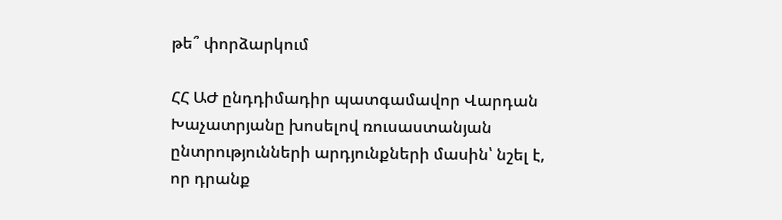թե՞ փորձարկում

ՀՀ ԱԺ ընդդիմադիր պատգամավոր Վարդան Խաչատրյանը խոսելով ռուսաստանյան ընտրությունների արդյունքների մասին՝ նշել է, որ դրանք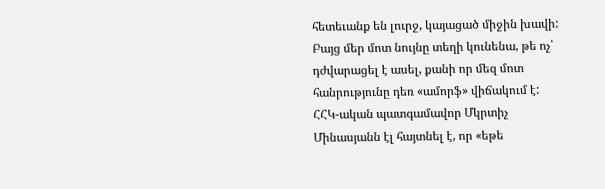հետեւանք են լուրջ, կայացած միջին խավի: Բայց մեր մոտ նույնը տեղի կունենա, թե ոչ՝ դժվարացել է ասել, քանի որ մեզ մոտ հանրությունը դեռ «ամորֆ» վիճակում է: ՀՀԿ-ական պատգամավոր Մկրտիչ Մինասյանն էլ հայտնել է, որ «եթե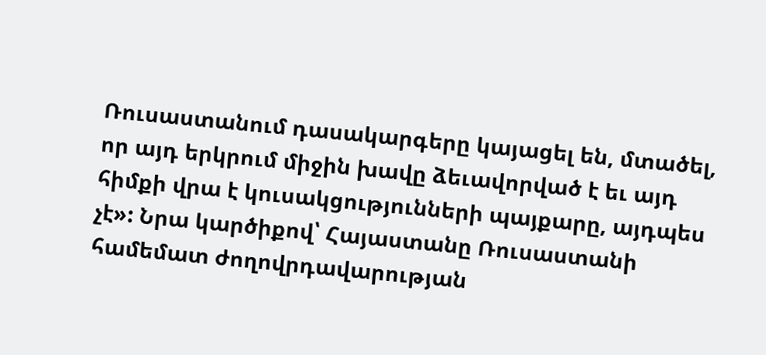Ռուսաստանում դասակարգերը կայացել են, մտածել, որ այդ երկրում միջին խավը ձեւավորված է եւ այդ հիմքի վրա է կուսակցությունների պայքարը, այդպես չէ»: Նրա կարծիքով՝ Հայաստանը Ռուսաստանի համեմատ ժողովրդավարության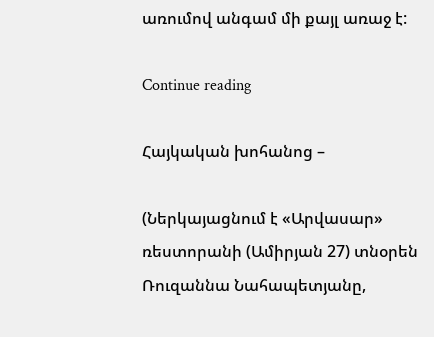առումով անգամ մի քայլ առաջ է:

Continue reading

Հայկական խոհանոց –

(Ներկայացնում է «Արվասար» ռեստորանի (Ամիրյան 27) տնօրեն Ռուզաննա Նահապետյանը,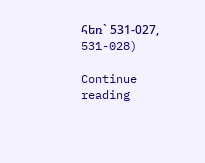հեռ` 531-027, 531-028)

Continue reading